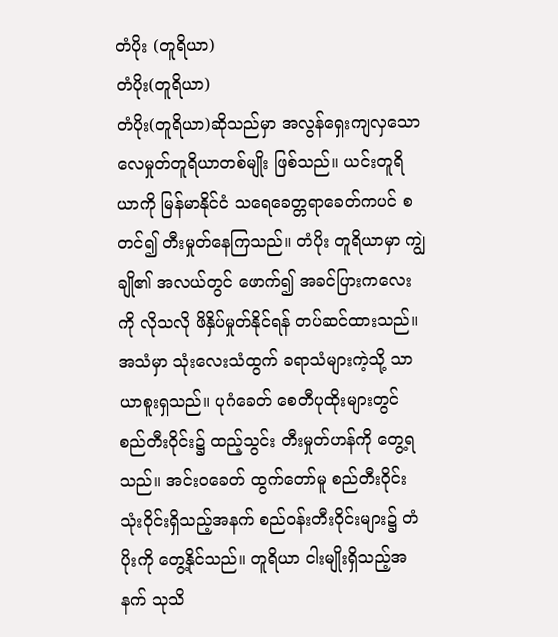တံပိုး (တူရိယာ)
တံပိုး(တူရိယာ)
တံပိုး(တူရိယာ)ဆိုသည်မှာ အလွန်ရှေးကျလှသော လေမှုတ်တူရိယာတစ်မျိုး ဖြစ်သည်။ ယင်းတူရိယာကို မြန်မာနိုင်ငံ သရေခေတ္တရာခေတ်ကပင် စတင်၍ တီးမှုတ်နေကြသည်။ တံပိုး တူရိယာမှာ ကျွဲချို၏ အလယ်တွင် ဖောက်၍ အခင်ပြားကလေးကို လိုသလို ဖိနှိပ်မှုတ်နိုင်ရန် တပ်ဆင်ထားသည်။ အသံမှာ သုံးလေးသံထွက် ခရာသံများကဲ့သို့ သာယာစူးရှသည်။ ပုဂံခေတ် စေတီပုထိုးများတွင် စည်တီးဝိုင်း၌ ထည့်သွင်း တီးမှုတ်ဟန်ကို တွေ့ရသည်။ အင်းဝခေတ် ထွက်တော်မူ စည်တီးဝိုင်း သုံးဝိုင်းရှိသည့်အနက် စည်ဝန်းတီးဝိုင်းများ၌ တံပိုးကို တွေ့နိုင်သည်။ တူရိယာ ငါးမျိုးရှိသည့်အနက် သုသိ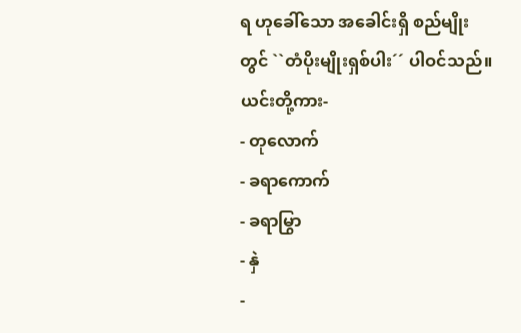ရ ဟုခေါ်သော အခေါင်းရှိ စည်မျိုးတွင် ``တံပိုးမျိုးရှစ်ပါး´´ ပါဝင်သည်။
ယင်းတို့ကား-
- တုလောက်
- ခရာကောက်
- ခရာမြွာ
- နှဲ
-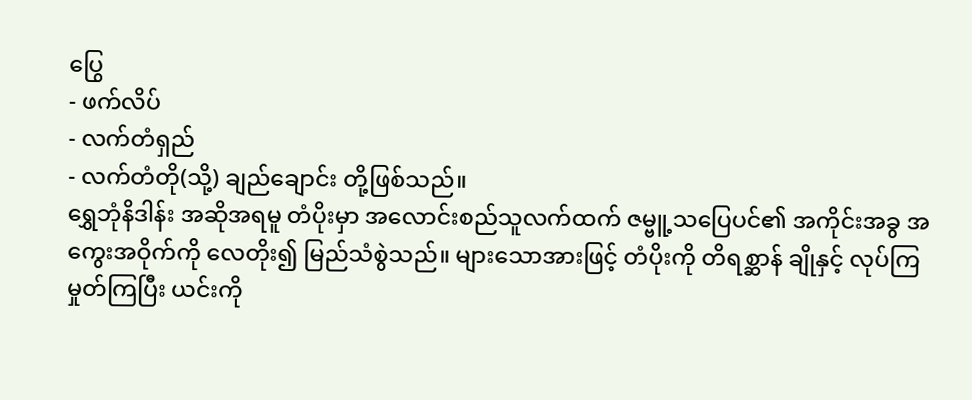ပြွေ
- ဖက်လိပ်
- လက်တံရှည်
- လက်တံတို(သို့) ချည်ချောင်း တို့ဖြစ်သည်။
ရွှေဘုံနိဒါန်း အဆိုအရမူ တံပိုးမှာ အလောင်းစည်သူလက်ထက် ဇမ္ဗူ့သပြေပင်၏ အကိုင်းအခွ အကွေးအဝိုက်ကို လေတိုး၍ မြည်သံစွဲသည်။ များသောအားဖြင့် တံပိုးကို တိရစ္ဆာန် ချိုနှင့် လုပ်ကြမှုတ်ကြပြီး ယင်းကို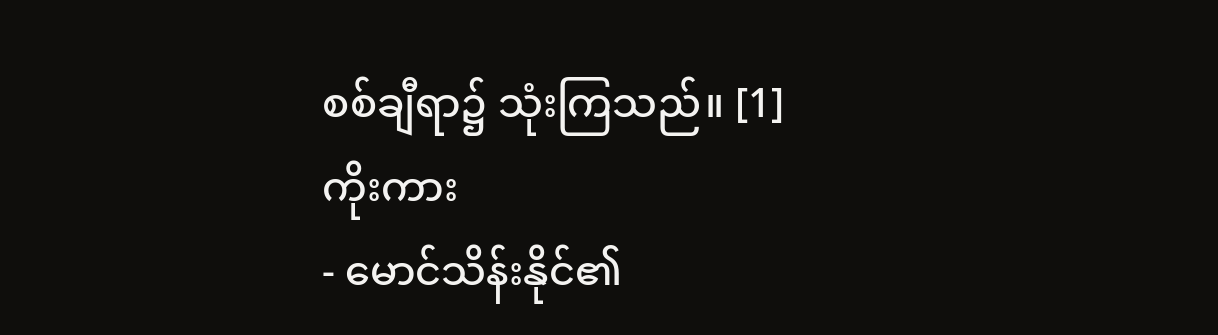စစ်ချီရာ၌ သုံးကြသည်။ [1]
ကိုးကား
- မောင်သိန်းနိုင်၏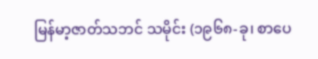မြန်မာ့ဇာတ်သဘင် သမိုင်း (၁၉၆၈-ခု၊ စာပေ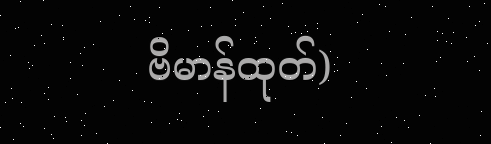ဗိမာန်ထုတ်)